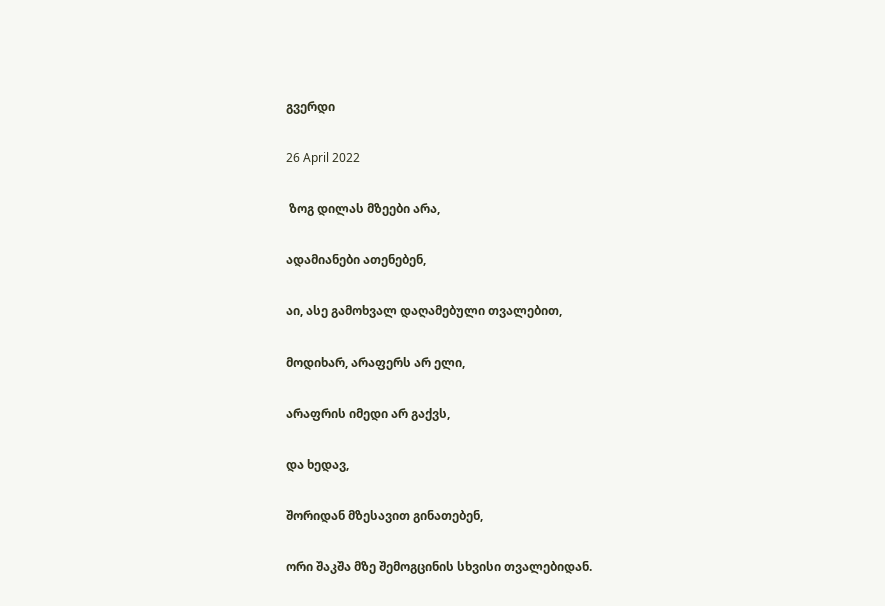გვერდი

26 April 2022

 ზოგ დილას მზეები არა,

ადამიანები ათენებენ,

აი, ასე გამოხვალ დაღამებული თვალებით,

მოდიხარ, არაფერს არ ელი,

არაფრის იმედი არ გაქვს,

და ხედავ,

შორიდან მზესავით გინათებენ,

ორი შაკშა მზე შემოგცინის სხვისი თვალებიდან.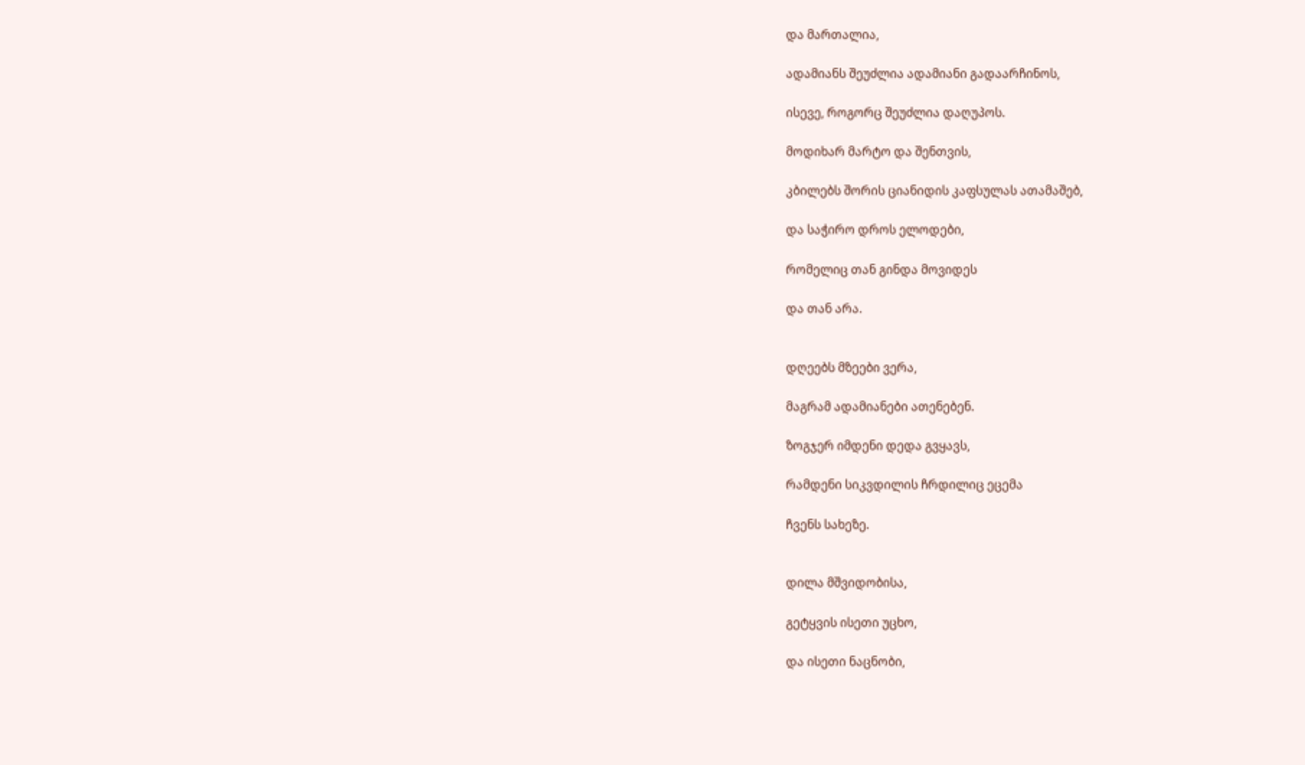და მართალია,

ადამიანს შეუძლია ადამიანი გადაარჩინოს,

ისევე, როგორც შეუძლია დაღუპოს.

მოდიხარ მარტო და შენთვის,

კბილებს შორის ციანიდის კაფსულას ათამაშებ,

და საჭირო დროს ელოდები,

რომელიც თან გინდა მოვიდეს

და თან არა.


დღეებს მზეები ვერა,

მაგრამ ადამიანები ათენებენ.

ზოგჯერ იმდენი დედა გვყავს,

რამდენი სიკვდილის ჩრდილიც ეცემა

ჩვენს სახეზე.


დილა მშვიდობისა,

გეტყვის ისეთი უცხო,

და ისეთი ნაცნობი,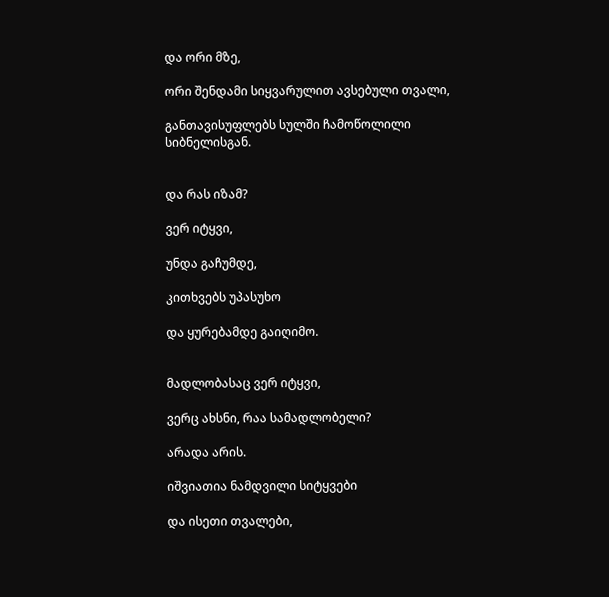და ორი მზე,

ორი შენდამი სიყვარულით ავსებული თვალი,

განთავისუფლებს სულში ჩამოწოლილი სიბნელისგან.


და რას იზამ?

ვერ იტყვი,

უნდა გაჩუმდე,

კითხვებს უპასუხო

და ყურებამდე გაიღიმო.


მადლობასაც ვერ იტყვი,

ვერც ახსნი, რაა სამადლობელი?

არადა არის.

იშვიათია ნამდვილი სიტყვები

და ისეთი თვალები,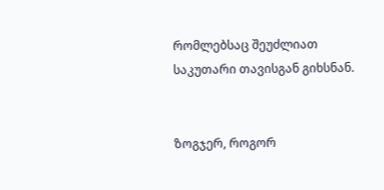რომლებსაც შეუძლიათ საკუთარი თავისგან გიხსნან.


ზოგჯერ, როგორ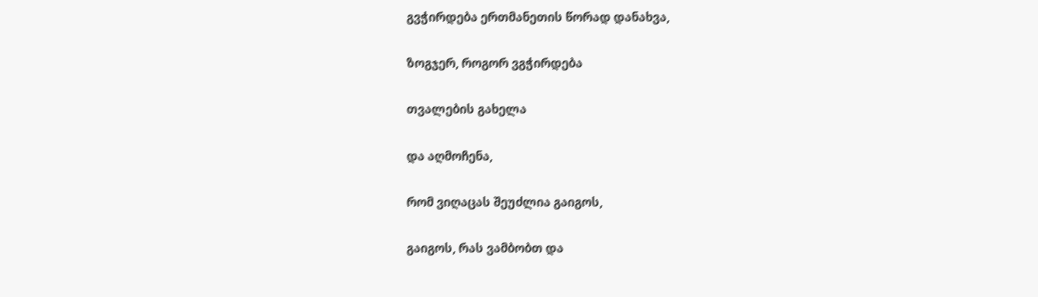გვჭირდება ერთმანეთის წორად დანახვა,

ზოგჯერ, როგორ ვგჭირდება

თვალების გახელა

და აღმოჩენა,

რომ ვიღაცას შეუძლია გაიგოს,

გაიგოს, რას ვამბობთ და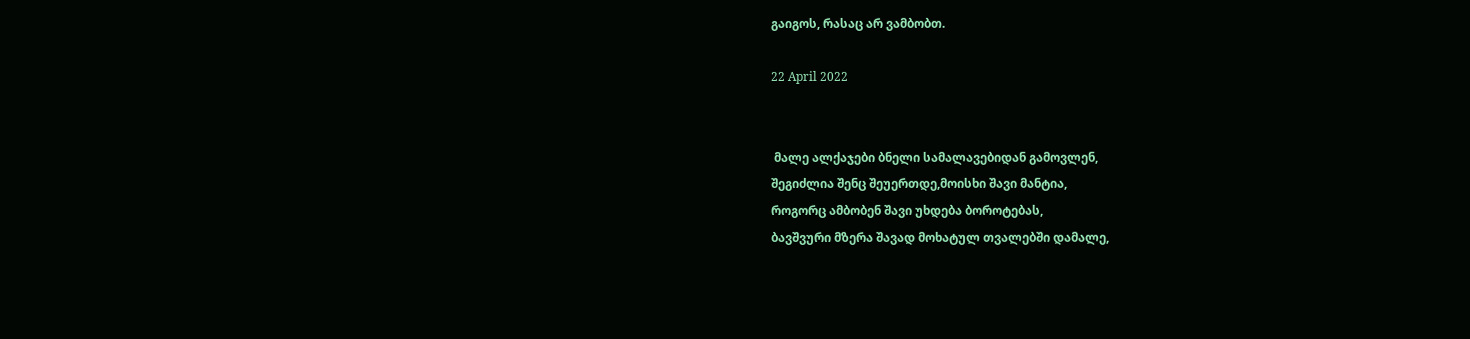გაიგოს, რასაც არ ვამბობთ.

22 April 2022


 მალე ალქაჯები ბნელი სამალავებიდან გამოვლენ,
შეგიძლია შენც შეუერთდე,მოისხი შავი მანტია,
როგორც ამბობენ შავი უხდება ბოროტებას,
ბავშვური მზერა შავად მოხატულ თვალებში დამალე,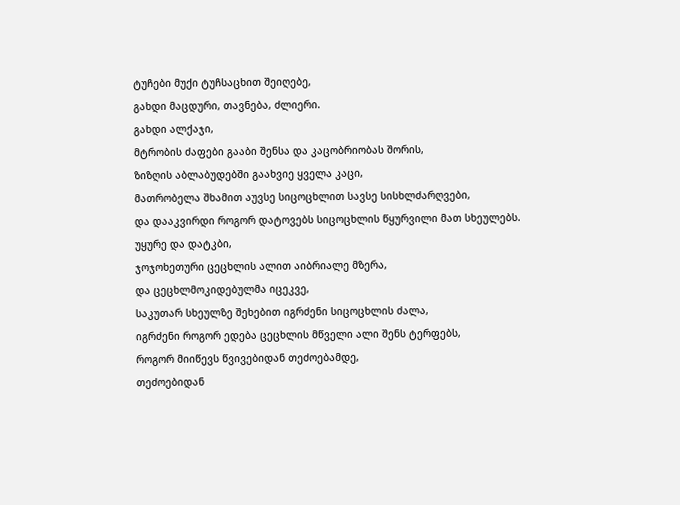ტუჩები მუქი ტუჩსაცხით შეიღებე,
გახდი მაცდური, თავნება, ძლიერი.
გახდი ალქაჯი,
მტრობის ძაფები გააბი შენსა და კაცობრიობას შორის,
ზიზღის აბლაბუდებში გაახვიე ყველა კაცი,
მათრობელა შხამით აუვსე სიცოცხლით სავსე სისხლძარღვები,
და დააკვირდი როგორ დატოვებს სიცოცხლის წყურვილი მათ სხეულებს.
უყურე და დატკბი,
ჯოჯოხეთური ცეცხლის ალით აიბრიალე მზერა,
და ცეცხლმოკიდებულმა იცეკვე,
საკუთარ სხეულზე შეხებით იგრძენი სიცოცხლის ძალა,
იგრძენი როგორ ედება ცეცხლის მწველი ალი შენს ტერფებს,
როგორ მიიწევს წვივებიდან თეძოებამდე,
თეძოებიდან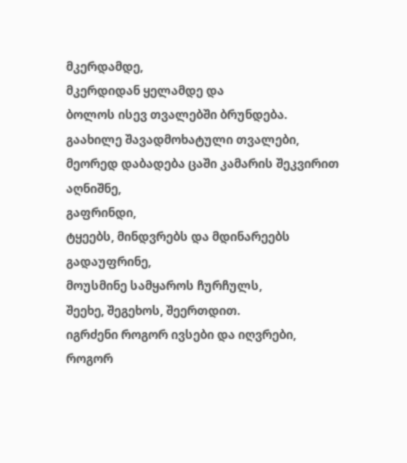მკერდამდე,
მკერდიდან ყელამდე და
ბოლოს ისევ თვალებში ბრუნდება.
გაახილე შავადმოხატული თვალები,
მეორედ დაბადება ცაში კამარის შეკვირით აღნიშნე,
გაფრინდი,
ტყეებს, მინდვრებს და მდინარეებს გადაუფრინე,
მოუსმინე სამყაროს ჩურჩულს,
შეეხე, შეგეხოს, შეერთდით.
იგრძენი როგორ ივსები და იღვრები,
როგორ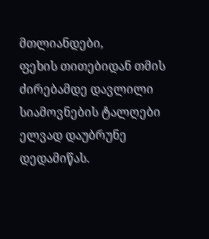მთლიანდები,
ფეხის თითებიდან თმის ძირებამდე დავლილი სიამოვნების ტალღები ელვად დაუბრუნე დედამიწას.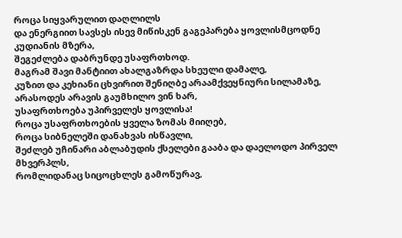როცა სიყვარულით დაღლილს
და ენერგიით სავსეს ისევ მიწისკენ გაგეპარება ყოვლისმცოდნე კუდიანის მზერა,
შეგეძლება დაბრუნდე უსაფრთხოდ.
მაგრამ შავი მანტიით ახალგაზრდა სხეული დამალე,
კუზით და კეხიანი ცხვირით შენიღბე არაამქვეყნიური სილამაზე,
არასოდეს არავის გაუმხილო ვინ ხარ,
უსაფრთხოება უპირველეს ყოვლისა!
როცა უსაფრთხოების ყველა ზომას მიიღებ,
როცა სიბნელეში დანახვას ისწავლი,
შეძლებ უჩინარი აბლაბუდის ქსელები გააბა და დაელოდო პირველ მხვერპლს,
რომლიდანაც სიცოცხლეს გამოწურავ,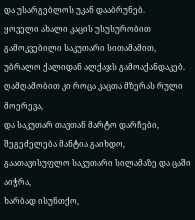და უსარგებლოს უკან დააბრუნებ.
ყოველი ახალი კაცის უსუსურობით გამოკვებილი საკუთარი სითამამით,
უბრალო ქალიდან ალქაჯს გამოაქანდაკებ.
ღამღამობით კი როცა კაცთა მზერას რული მოერევა,
და საკუთარ თავთან მარტო დარჩები,
შეგეძელება მანტია გაიხდო,
გაათავისუფლო საკუთარი სილამაზე და ცაში აიჭრა,
ხარბად ისუნთქო,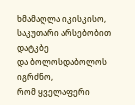ხმამაღლა იკისკისო,
საკუთარი არსებობით დატკბე
და ბოლოსდაბოლოს იგრძნო,
რომ ყველაფერი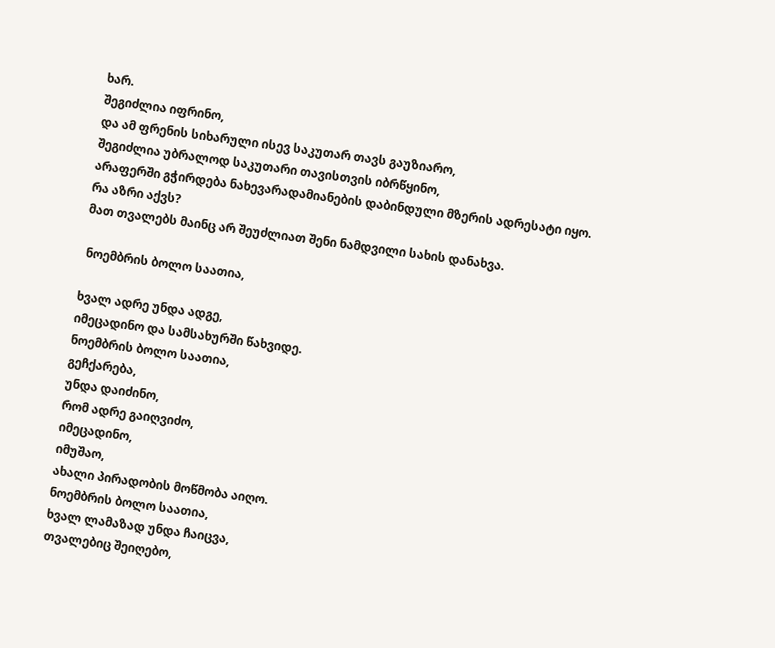ხარ.
შეგიძლია იფრინო,
და ამ ფრენის სიხარული ისევ საკუთარ თავს გაუზიარო,
შეგიძლია უბრალოდ საკუთარი თავისთვის იბრწყინო,
არაფერში გჭირდება ნახევარადამიანების დაბინდული მზერის ადრესატი იყო.
რა აზრი აქვს?
მათ თვალებს მაინც არ შეუძლიათ შენი ნამდვილი სახის დანახვა.

 ნოემბრის ბოლო საათია,

ხვალ ადრე უნდა ადგე,
იმეცადინო და სამსახურში წახვიდე.
ნოემბრის ბოლო საათია,
გეჩქარება,
უნდა დაიძინო,
რომ ადრე გაიღვიძო,
იმეცადინო,
იმუშაო,
ახალი პირადობის მოწმობა აიღო.
ნოემბრის ბოლო საათია,
ხვალ ლამაზად უნდა ჩაიცვა,
თვალებიც შეიღებო,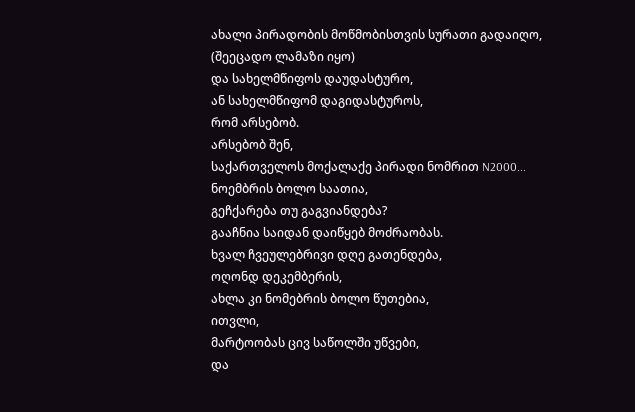ახალი პირადობის მოწმობისთვის სურათი გადაიღო,
(შეეცადო ლამაზი იყო)
და სახელმწიფოს დაუდასტურო,
ან სახელმწიფომ დაგიდასტუროს,
რომ არსებობ.
არსებობ შენ,
საქართველოს მოქალაქე პირადი ნომრით N2000...
ნოემბრის ბოლო საათია,
გეჩქარება თუ გაგვიანდება?
გააჩნია საიდან დაიწყებ მოძრაობას.
ხვალ ჩვეულებრივი დღე გათენდება,
ოღონდ დეკემბერის,
ახლა კი ნომებრის ბოლო წუთებია,
ითვლი,
მარტოობას ცივ საწოლში უწვები,
და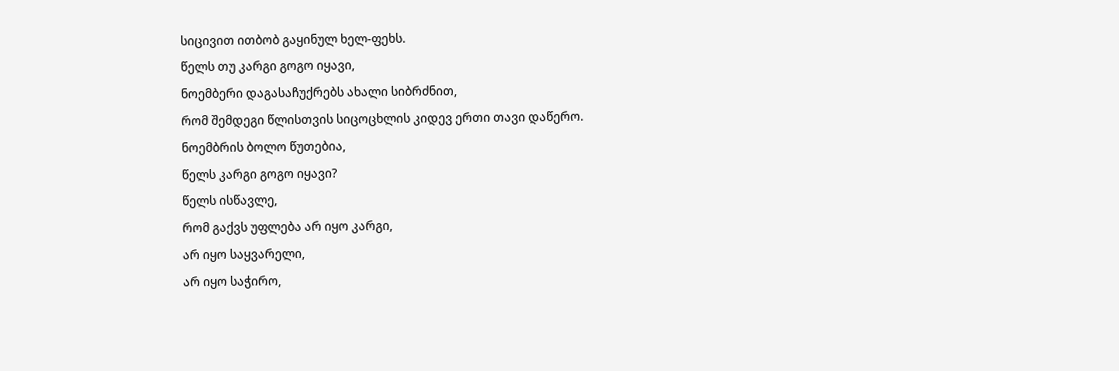სიცივით ითბობ გაყინულ ხელ-ფეხს.
წელს თუ კარგი გოგო იყავი,
ნოემბერი დაგასაჩუქრებს ახალი სიბრძნით,
რომ შემდეგი წლისთვის სიცოცხლის კიდევ ერთი თავი დაწერო.
ნოემბრის ბოლო წუთებია,
წელს კარგი გოგო იყავი?
წელს ისწავლე,
რომ გაქვს უფლება არ იყო კარგი,
არ იყო საყვარელი,
არ იყო საჭირო,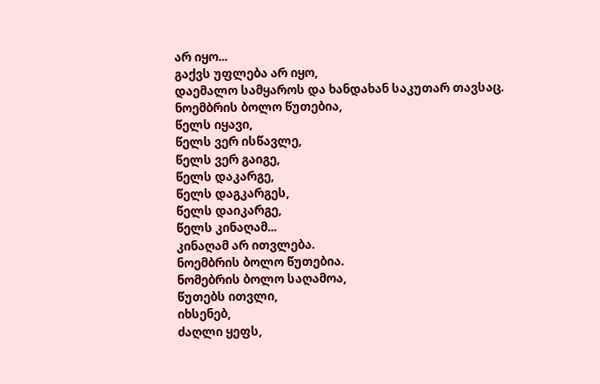არ იყო...
გაქვს უფლება არ იყო,
დაემალო სამყაროს და ხანდახან საკუთარ თავსაც.
ნოემბრის ბოლო წუთებია,
წელს იყავი,
წელს ვერ ისწავლე,
წელს ვერ გაიგე,
წელს დაკარგე,
წელს დაგკარგეს,
წელს დაიკარგე,
წელს კინაღამ...
კინაღამ არ ითვლება.
ნოემბრის ბოლო წუთებია.
ნომებრის ბოლო საღამოა,
წუთებს ითვლი,
იხსენებ,
ძაღლი ყეფს,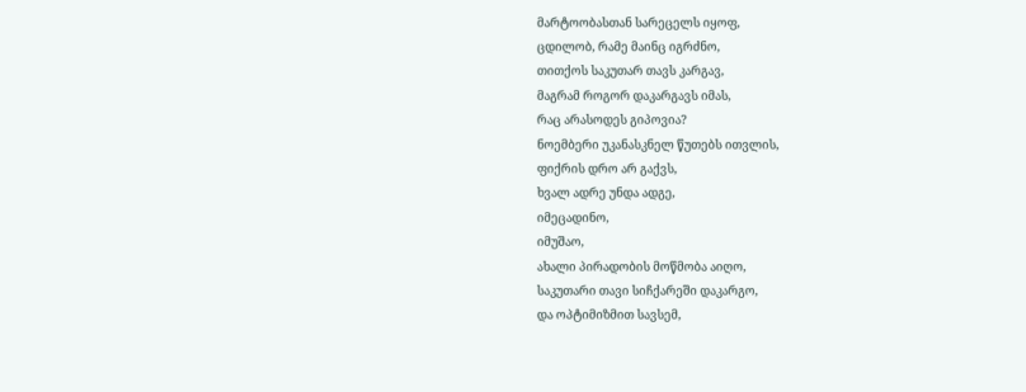მარტოობასთან სარეცელს იყოფ,
ცდილობ, რამე მაინც იგრძნო,
თითქოს საკუთარ თავს კარგავ,
მაგრამ როგორ დაკარგავს იმას,
რაც არასოდეს გიპოვია?
ნოემბერი უკანასკნელ წუთებს ითვლის,
ფიქრის დრო არ გაქვს,
ხვალ ადრე უნდა ადგე,
იმეცადინო,
იმუშაო,
ახალი პირადობის მოწმობა აიღო,
საკუთარი თავი სიჩქარეში დაკარგო,
და ოპტიმიზმით სავსემ,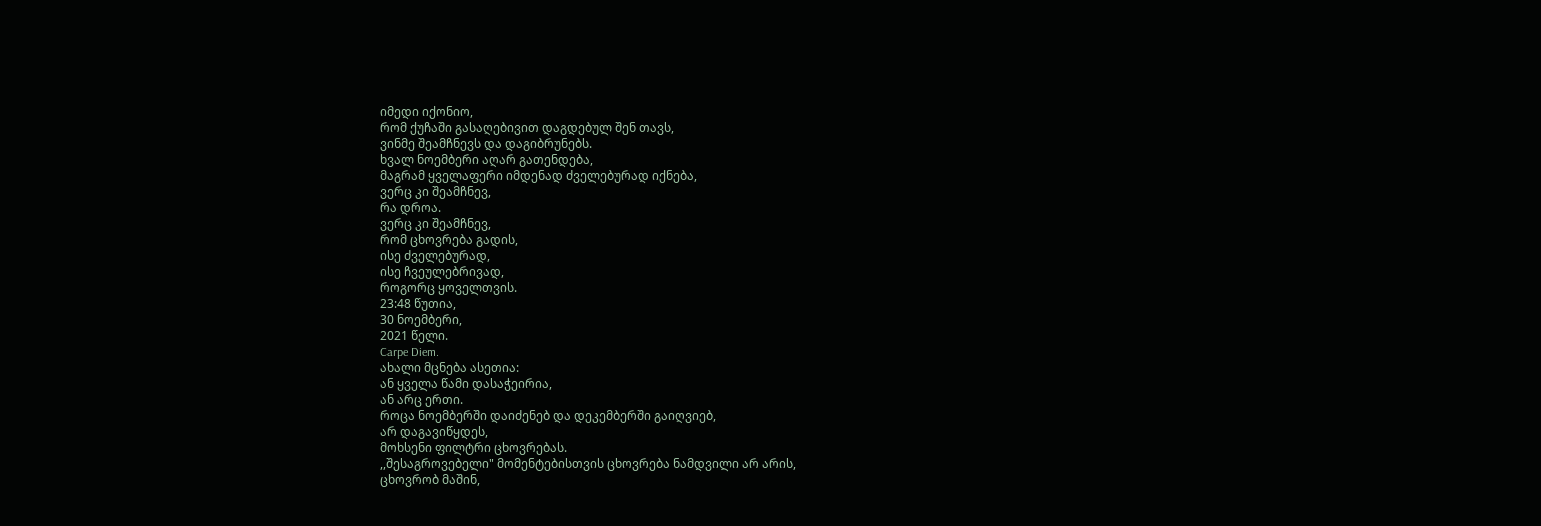იმედი იქონიო,
რომ ქუჩაში გასაღებივით დაგდებულ შენ თავს,
ვინმე შეამჩნევს და დაგიბრუნებს.
ხვალ ნოემბერი აღარ გათენდება,
მაგრამ ყველაფერი იმდენად ძველებურად იქნება,
ვერც კი შეამჩნევ,
რა დროა.
ვერც კი შეამჩნევ,
რომ ცხოვრება გადის,
ისე ძველებურად,
ისე ჩვეულებრივად,
როგორც ყოველთვის.
23:48 წუთია,
30 ნოემბერი,
2021 წელი.
Carpe Diem.
ახალი მცნება ასეთია:
ან ყველა წამი დასაჭეირია,
ან არც ერთი.
როცა ნოემბერში დაიძენებ და დეკემბერში გაიღვიებ,
არ დაგავიწყდეს,
მოხსენი ფილტრი ცხოვრებას.
,,შესაგროვებელი" მომენტებისთვის ცხოვრება ნამდვილი არ არის,
ცხოვრობ მაშინ,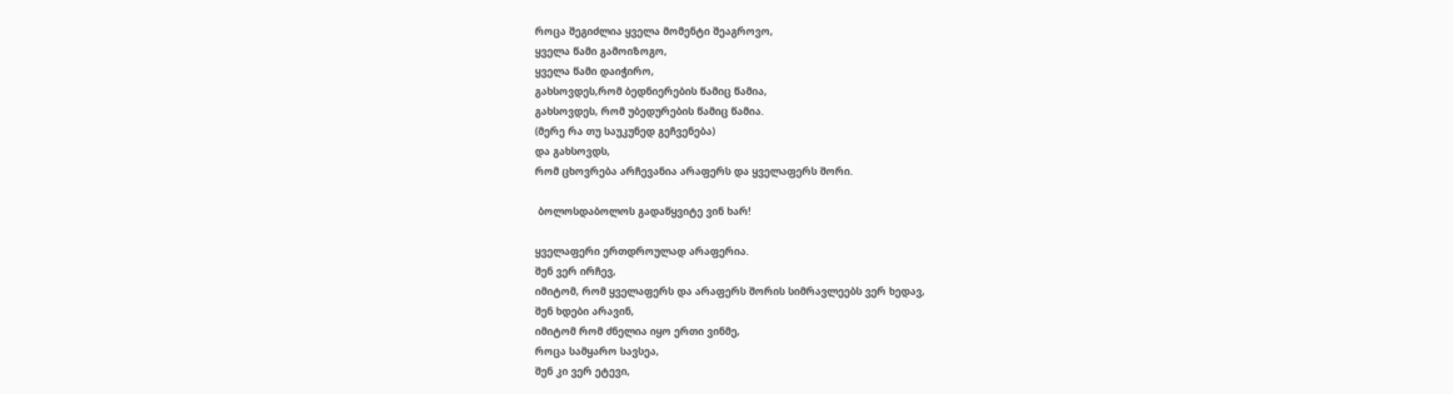როცა შეგიძლია ყველა მომენტი შეაგროვო,
ყველა წამი გამოიზოგო,
ყველა წამი დაიჭირო,
გახსოვდეს,რომ ბედნიერების წამიც წამია,
გახსოვდეს, რომ უბედურების წამიც წამია.
(მერე რა თუ საუკუნედ გეჩვენება)
და გახსოვდს,
რომ ცხოვრება არჩევანია არაფერს და ყველაფერს შორი.

 ბოლოსდაბოლოს გადაწყვიტე ვინ ხარ!

ყველაფერი ერთდროულად არაფერია.
შენ ვერ ირჩევ,
იმიტომ, რომ ყველაფერს და არაფერს შორის სიმრავლეებს ვერ ხედავ,
შენ ხდები არავინ,
იმიტომ რომ ძნელია იყო ერთი ვინმე,
როცა სამყარო სავსეა,
შენ კი ვერ ეტევი,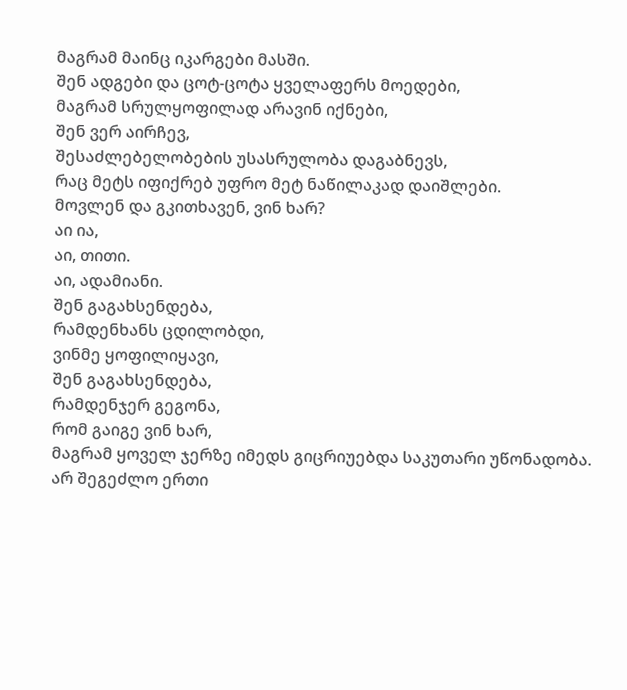მაგრამ მაინც იკარგები მასში.
შენ ადგები და ცოტ-ცოტა ყველაფერს მოედები,
მაგრამ სრულყოფილად არავინ იქნები,
შენ ვერ აირჩევ,
შესაძლებელობების უსასრულობა დაგაბნევს,
რაც მეტს იფიქრებ უფრო მეტ ნაწილაკად დაიშლები.
მოვლენ და გკითხავენ, ვინ ხარ?
აი ია,
აი, თითი.
აი, ადამიანი.
შენ გაგახსენდება,
რამდენხანს ცდილობდი,
ვინმე ყოფილიყავი,
შენ გაგახსენდება,
რამდენჯერ გეგონა,
რომ გაიგე ვინ ხარ,
მაგრამ ყოველ ჯერზე იმედს გიცრიუებდა საკუთარი უწონადობა.
არ შეგეძლო ერთი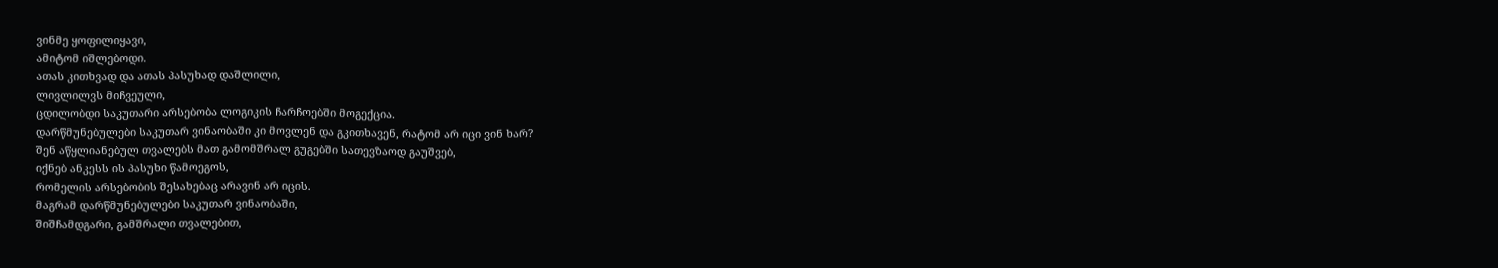ვინმე ყოფილიყავი,
ამიტომ იშლებოდი.
ათას კითხვად და ათას პასუხად დაშლილი,
ლივლილვს მიჩვეული,
ცდილობდი საკუთარი არსებობა ლოგიკის ჩარჩოებში მოგექცია.
დარწმუნებულები საკუთარ ვინაობაში კი მოვლენ და გკითხავენ, რატომ არ იცი ვინ ხარ?
შენ აწყლიანებულ თვალებს მათ გამომშრალ გუგებში სათევზაოდ გაუშვებ,
იქნებ ანკესს ის პასუხი წამოეგოს,
რომელის არსებობის შესახებაც არავინ არ იცის.
მაგრამ დარწმუნებულები საკუთარ ვინაობაში,
შიშჩამდგარი, გამშრალი თვალებით,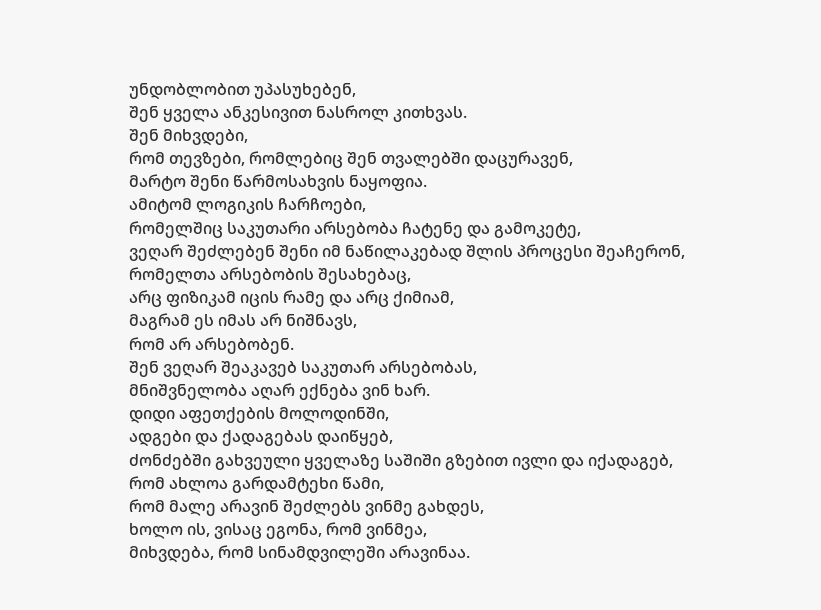უნდობლობით უპასუხებენ,
შენ ყველა ანკესივით ნასროლ კითხვას.
შენ მიხვდები,
რომ თევზები, რომლებიც შენ თვალებში დაცურავენ,
მარტო შენი წარმოსახვის ნაყოფია.
ამიტომ ლოგიკის ჩარჩოები,
რომელშიც საკუთარი არსებობა ჩატენე და გამოკეტე,
ვეღარ შეძლებენ შენი იმ ნაწილაკებად შლის პროცესი შეაჩერონ,
რომელთა არსებობის შესახებაც,
არც ფიზიკამ იცის რამე და არც ქიმიამ,
მაგრამ ეს იმას არ ნიშნავს,
რომ არ არსებობენ.
შენ ვეღარ შეაკავებ საკუთარ არსებობას,
მნიშვნელობა აღარ ექნება ვინ ხარ.
დიდი აფეთქების მოლოდინში,
ადგები და ქადაგებას დაიწყებ,
ძონძებში გახვეული ყველაზე საშიში გზებით ივლი და იქადაგებ,
რომ ახლოა გარდამტეხი წამი,
რომ მალე არავინ შეძლებს ვინმე გახდეს,
ხოლო ის, ვისაც ეგონა, რომ ვინმეა,
მიხვდება, რომ სინამდვილეში არავინაა.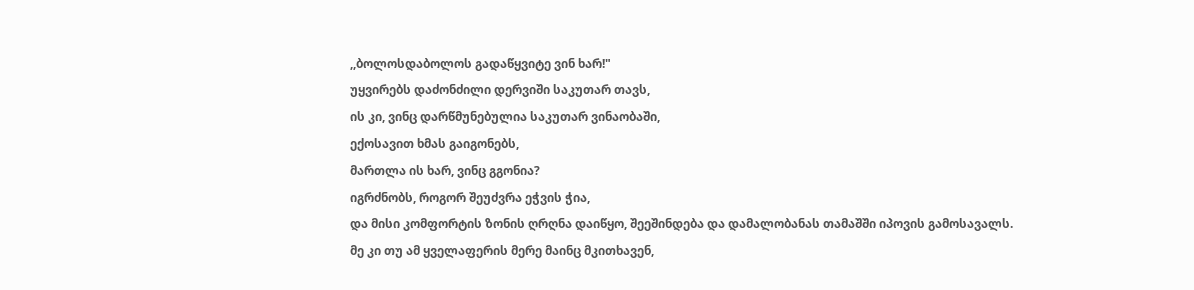,,ბოლოსდაბოლოს გადაწყვიტე ვინ ხარ!"
უყვირებს დაძონძილი დერვიში საკუთარ თავს,
ის კი, ვინც დარწმუნებულია საკუთარ ვინაობაში,
ექოსავით ხმას გაიგონებს,
მართლა ის ხარ, ვინც გგონია?
იგრძნობს, როგორ შეუძვრა ეჭვის ჭია,
და მისი კომფორტის ზონის ღრღნა დაიწყო, შეეშინდება და დამალობანას თამაშში იპოვის გამოსავალს.
მე კი თუ ამ ყველაფერის მერე მაინც მკითხავენ,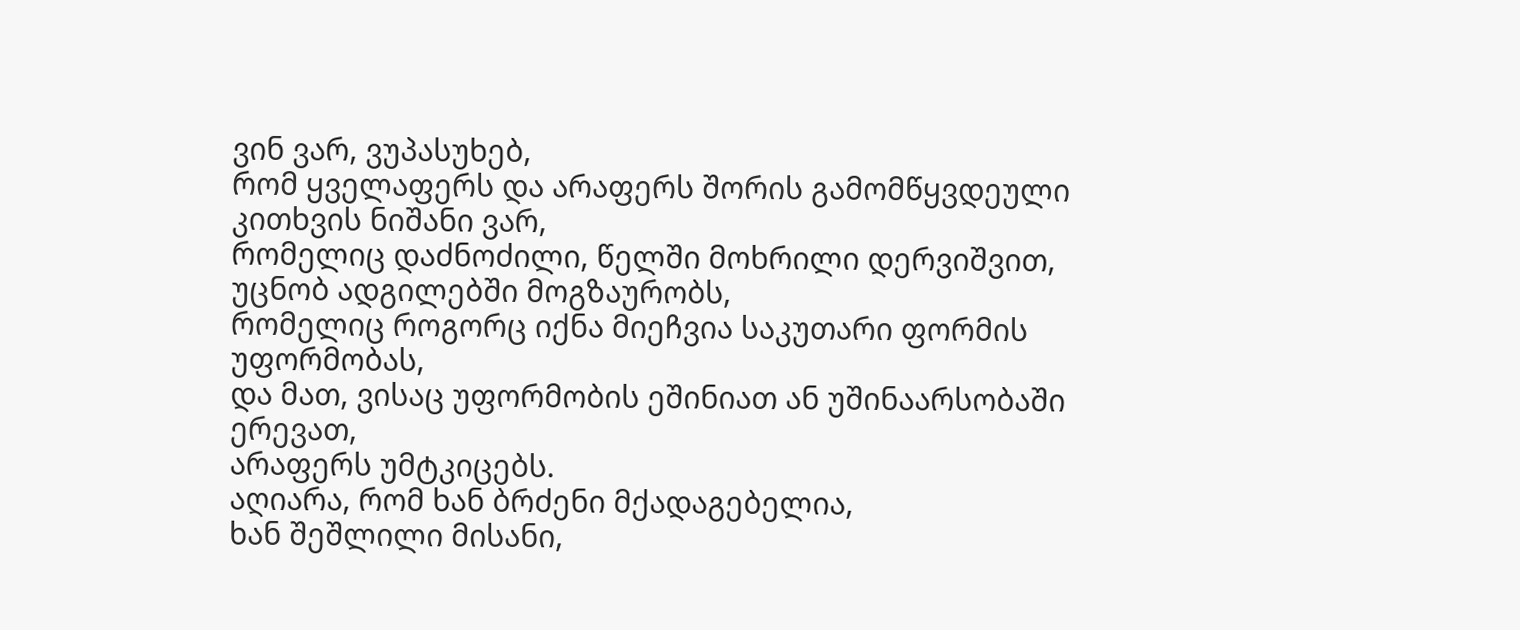ვინ ვარ, ვუპასუხებ,
რომ ყველაფერს და არაფერს შორის გამომწყვდეული კითხვის ნიშანი ვარ,
რომელიც დაძნოძილი, წელში მოხრილი დერვიშვით,
უცნობ ადგილებში მოგზაურობს,
რომელიც როგორც იქნა მიეჩვია საკუთარი ფორმის უფორმობას,
და მათ, ვისაც უფორმობის ეშინიათ ან უშინაარსობაში ერევათ,
არაფერს უმტკიცებს.
აღიარა, რომ ხან ბრძენი მქადაგებელია,
ხან შეშლილი მისანი,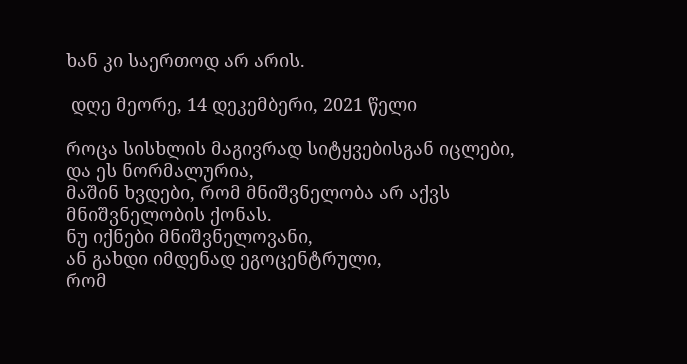ხან კი საერთოდ არ არის.

 დღე მეორე, 14 დეკემბერი, 2021 წელი

როცა სისხლის მაგივრად სიტყვებისგან იცლები,
და ეს ნორმალურია,
მაშინ ხვდები, რომ მნიშვნელობა არ აქვს მნიშვნელობის ქონას.
ნუ იქნები მნიშვნელოვანი,
ან გახდი იმდენად ეგოცენტრული,
რომ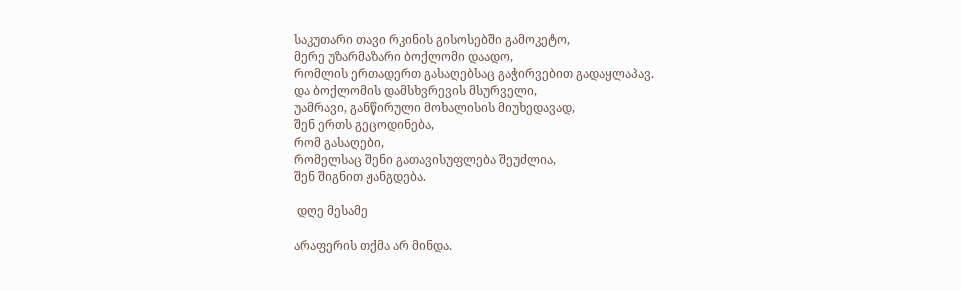საკუთარი თავი რკინის გისოსებში გამოკეტო,
მერე უზარმაზარი ბოქლომი დაადო,
რომლის ერთადერთ გასაღებსაც გაჭირვებით გადაყლაპავ.
და ბოქლომის დამსხვრევის მსურველი,
უამრავი, განწირული მოხალისის მიუხედავად,
შენ ერთს გეცოდინება,
რომ გასაღები,
რომელსაც შენი გათავისუფლება შეუძლია,
შენ შიგნით ჟანგდება.

 დღე მესამე

არაფერის თქმა არ მინდა.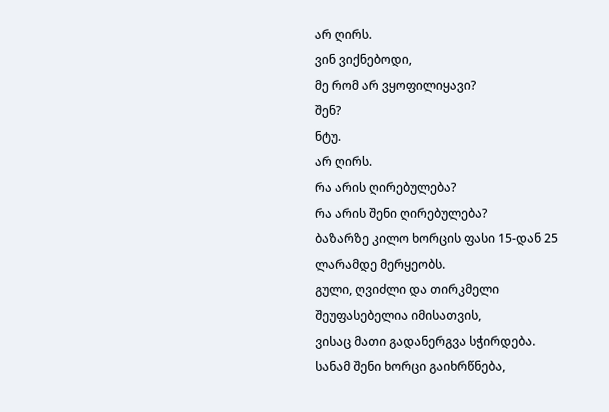არ ღირს.
ვინ ვიქნებოდი,
მე რომ არ ვყოფილიყავი?
შენ?
ნტუ.
არ ღირს.
რა არის ღირებულება?
რა არის შენი ღირებულება?
ბაზარზე კილო ხორცის ფასი 15-დან 25 ლარამდე მერყეობს.
გული, ღვიძლი და თირკმელი შეუფასებელია იმისათვის,
ვისაც მათი გადანერგვა სჭირდება.
სანამ შენი ხორცი გაიხრწნება,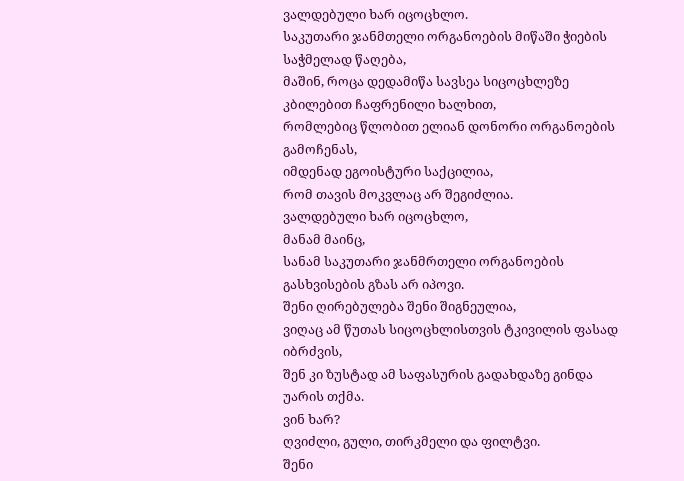ვალდებული ხარ იცოცხლო.
საკუთარი ჯანმთელი ორგანოების მიწაში ჭიების საჭმელად წაღება,
მაშინ, როცა დედამიწა სავსეა სიცოცხლეზე კბილებით ჩაფრენილი ხალხით,
რომლებიც წლობით ელიან დონორი ორგანოების გამოჩენას,
იმდენად ეგოისტური საქცილია,
რომ თავის მოკვლაც არ შეგიძლია.
ვალდებული ხარ იცოცხლო,
მანამ მაინც,
სანამ საკუთარი ჯანმრთელი ორგანოების გასხვისების გზას არ იპოვი.
შენი ღირებულება შენი შიგნეულია,
ვიღაც ამ წუთას სიცოცხლისთვის ტკივილის ფასად იბრძვის,
შენ კი ზუსტად ამ საფასურის გადახდაზე გინდა უარის თქმა.
ვინ ხარ?
ღვიძლი, გული, თირკმელი და ფილტვი.
შენი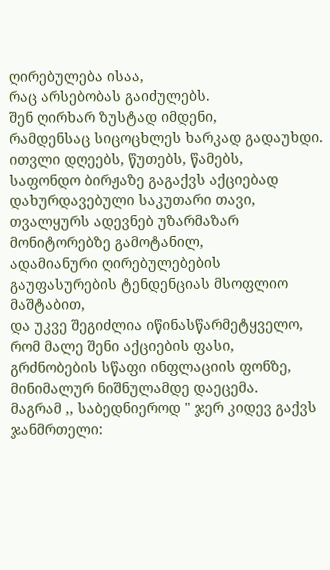ღირებულება ისაა,
რაც არსებობას გაიძულებს.
შენ ღირხარ ზუსტად იმდენი,
რამდენსაც სიცოცხლეს ხარკად გადაუხდი.
ითვლი დღეებს, წუთებს, წამებს,
საფონდო ბირჟაზე გაგაქვს აქციებად დახურდავებული საკუთარი თავი,
თვალყურს ადევნებ უზარმაზარ მონიტორებზე გამოტანილ,
ადამიანური ღირებულებების გაუფასურების ტენდენციას მსოფლიო მაშტაბით,
და უკვე შეგიძლია იწინასწარმეტყველო,
რომ მალე შენი აქციების ფასი,
გრძნობების სწაფი ინფლაციის ფონზე,
მინიმალურ ნიშნულამდე დაეცემა.
მაგრამ ,, საბედნიეროდ " ჯერ კიდევ გაქვს ჯანმრთელი: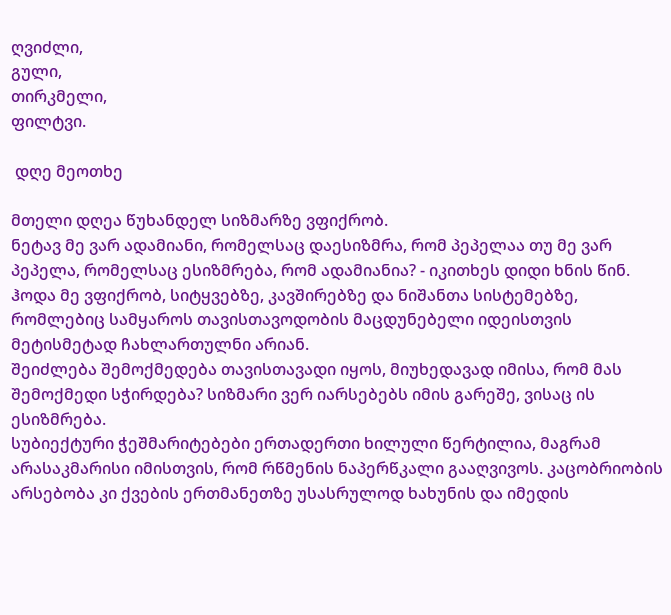ღვიძლი,
გული,
თირკმელი,
ფილტვი.

 დღე მეოთხე

მთელი დღეა წუხანდელ სიზმარზე ვფიქრობ.
ნეტავ მე ვარ ადამიანი, რომელსაც დაესიზმრა, რომ პეპელაა თუ მე ვარ პეპელა, რომელსაც ესიზმრება, რომ ადამიანია? - იკითხეს დიდი ხნის წინ.
ჰოდა მე ვფიქრობ, სიტყვებზე, კავშირებზე და ნიშანთა სისტემებზე, რომლებიც სამყაროს თავისთავოდობის მაცდუნებელი იდეისთვის მეტისმეტად ჩახლართულნი არიან.
შეიძლება შემოქმედება თავისთავადი იყოს, მიუხედავად იმისა, რომ მას შემოქმედი სჭირდება? სიზმარი ვერ იარსებებს იმის გარეშე, ვისაც ის ესიზმრება.
სუბიექტური ჭეშმარიტებები ერთადერთი ხილული წერტილია, მაგრამ არასაკმარისი იმისთვის, რომ რწმენის ნაპერწკალი გააღვივოს. კაცობრიობის არსებობა კი ქვების ერთმანეთზე უსასრულოდ ხახუნის და იმედის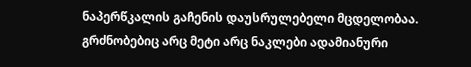ნაპერწკალის გაჩენის დაუსრულებელი მცდელობაა.
გრძნობებიც არც მეტი არც ნაკლები ადამიანური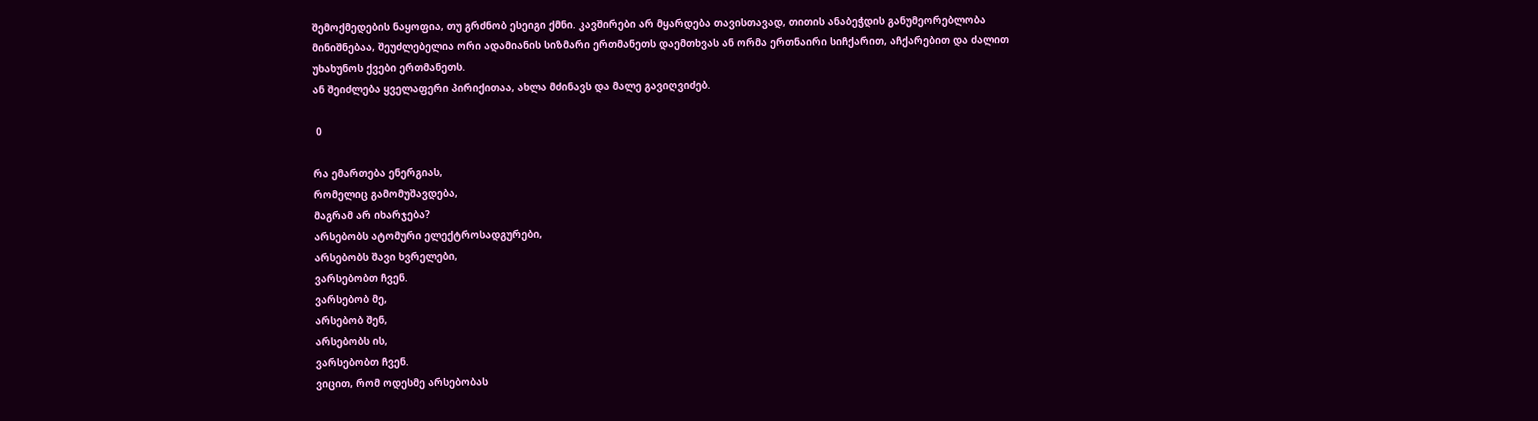შემოქმედების ნაყოფია, თუ გრძნობ ესეიგი ქმნი. კავშირები არ მყარდება თავისთავად, თითის ანაბეჭდის განუმეორებლობა მინიშნებაა, შეუძლებელია ორი ადამიანის სიზმარი ერთმანეთს დაემთხვას ან ორმა ერთნაირი სიჩქარით, აჩქარებით და ძალით უხახუნოს ქვები ერთმანეთს.
ან შეიძლება ყველაფერი პირიქითაა, ახლა მძინავს და მალე გავიღვიძებ.

 0

რა ემართება ენერგიას,
რომელიც გამომუშავდება,
მაგრამ არ იხარჯება?
არსებობს ატომური ელექტროსადგურები,
არსებობს შავი ხვრელები,
ვარსებობთ ჩვენ.
ვარსებობ მე,
არსებობ შენ,
არსებობს ის,
ვარსებობთ ჩვენ.
ვიცით, რომ ოდესმე არსებობას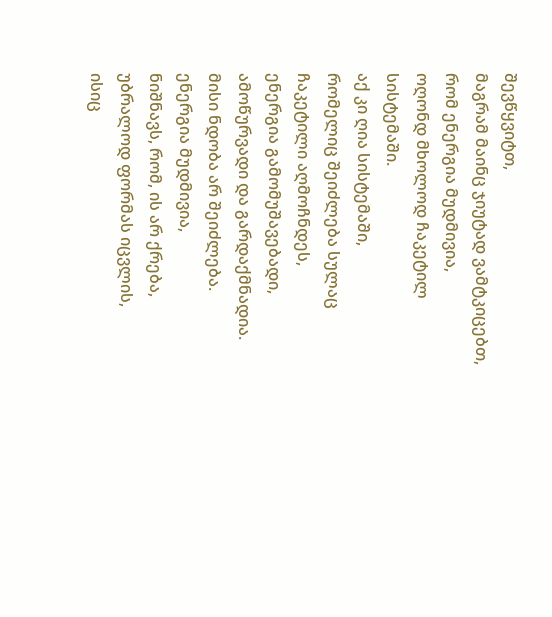შევწყვიტთ,
მაგრამ მაინც ჯიუტად ვამტკიცებთ,
რომ ენერგია მუდმივია,
ოღონდ მხოლოდ ჩაკეტილ სისტემაში.
აქ კი ღია სისტემაში,
რომელიც შეიძლება სულაც ჩაკეტილი აღმოჩნდეს,
ენერგია გამომუშავებადი, ამოწურვადი და გარდაქმნადია.
მისი ნდობა არ შეიძლება.
ენერგია მუდმივია,
ნიშნავს, რომ, ის არ ქრება,
უბრალოდ ფორმას იცვლის,
ისიც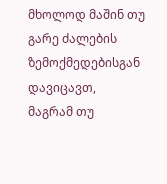მხოლოდ მაშინ თუ გარე ძალების ზემოქმედებისგან დავიცავთ,
მაგრამ თუ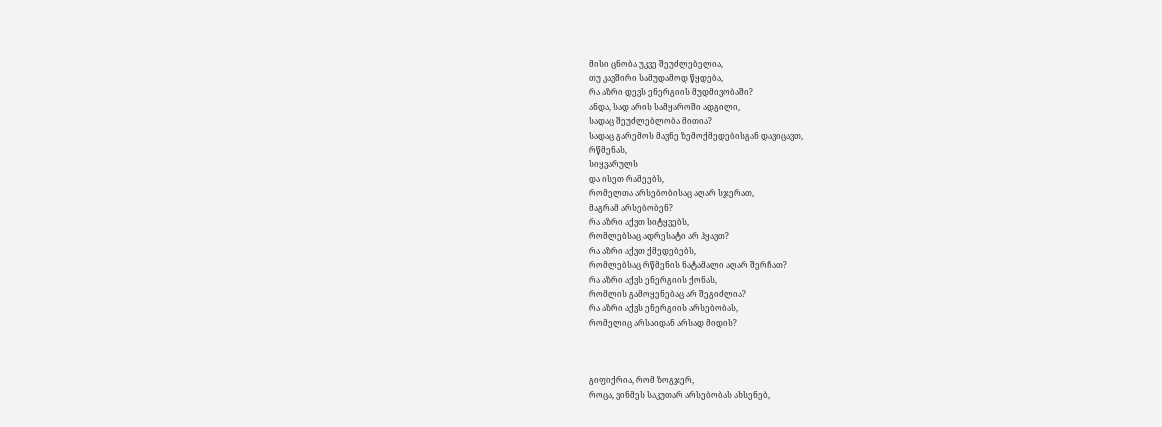მისი ცნობა უკვე შეუძლებელია,
თუ კავშირი სამუდამოდ წყდება,
რა აზრი დევს ენერგიის მუდმივობაში?
ანდა, სად არის სამყაროში ადგილი,
სადაც შეუძლებლობა მითია?
სადაც გარემოს მავნე ზემოქმედებისგან დავიცავთ,
რწმენას,
სიყვარულს
და ისეთ რამეებს,
რომელთა არსებობისაც აღარ სჯერათ,
მაგრამ არსებობენ?
რა აზრი აქვთ სიტყვებს,
რომლებსაც ადრესატი არ ჰყავთ?
რა აზრი აქვთ ქმედებებს,
რომლებსაც რწმენის ნატამალი აღარ შერჩათ?
რა აზრი აქვს ენერგიის ქონას,
რომლის გამოყენებაც არ შეგიძლია?
რა აზრი აქვს ენერგიის არსებობას,
რომელიც არსაიდან არსად მიდის?



გიფიქრია, რომ ზოგჯერ,
როცა, ვინმეს საკუთარ არსებობას ახსენებ,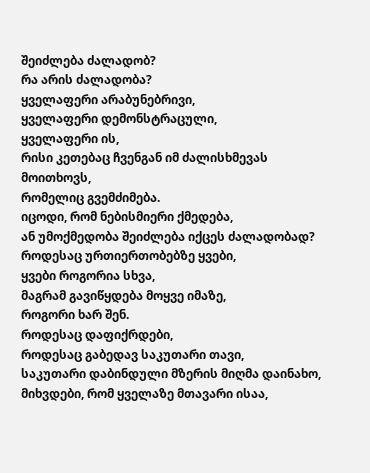შეიძლება ძალადობ?
რა არის ძალადობა?
ყველაფერი არაბუნებრივი,
ყველაფერი დემონსტრაცული,
ყველაფერი ის,
რისი კეთებაც ჩვენგან იმ ძალისხმევას მოითხოვს,
რომელიც გვემძიმება.
იცოდი, რომ ნებისმიერი ქმედება,
ან უმოქმედობა შეიძლება იქცეს ძალადობად?
როდესაც ურთიერთობებზე ყვები,
ყვები როგორია სხვა,
მაგრამ გავიწყდება მოყვე იმაზე,
როგორი ხარ შენ.
როდესაც დაფიქრდები,
როდესაც გაბედავ საკუთარი თავი,
საკუთარი დაბინდული მზერის მიღმა დაინახო,
მიხვდები, რომ ყველაზე მთავარი ისაა,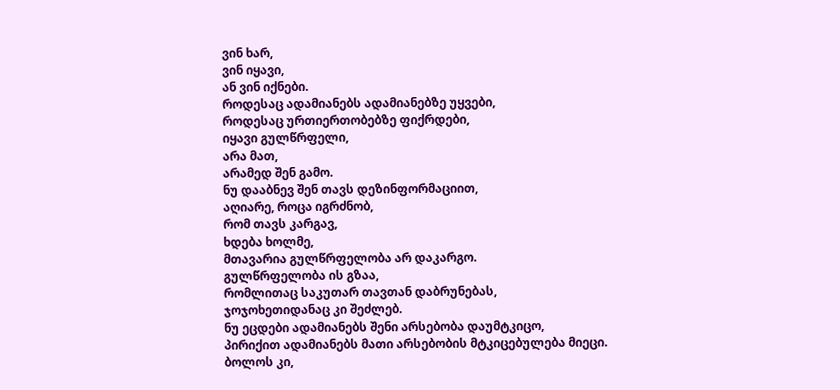ვინ ხარ,
ვინ იყავი,
ან ვინ იქნები.
როდესაც ადამიანებს ადამიანებზე უყვები,
როდესაც ურთიერთობებზე ფიქრდები,
იყავი გულწრფელი,
არა მათ,
არამედ შენ გამო.
ნუ დააბნევ შენ თავს დეზინფორმაციით,
აღიარე, როცა იგრძნობ,
რომ თავს კარგავ,
ხდება ხოლმე,
მთავარია გულწრფელობა არ დაკარგო.
გულწრფელობა ის გზაა,
რომლითაც საკუთარ თავთან დაბრუნებას,
ჯოჯოხეთიდანაც კი შეძლებ.
ნუ ეცდები ადამიანებს შენი არსებობა დაუმტკიცო,
პირიქით ადამიანებს მათი არსებობის მტკიცებულება მიეცი.
ბოლოს კი,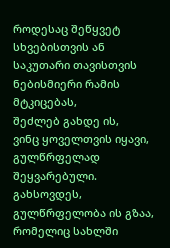როდესაც შეწყვეტ სხვებისთვის ან საკუთარი თავისთვის ნებისმიერი რამის მტკიცებას,
შეძლებ გახდე ის,
ვინც ყოველთვის იყავი,
გულწრფელად შეყვარებული.
გახსოვდეს,
გულწრფელობა ის გზაა,
რომელიც სახლში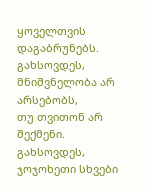ყოველთვის დაგაბრუნებს.
გახსოვდეს,
მნიშვნელობა არ არსებობს,
თუ თვითონ არ შექმენი.
გახსოვდეს,
ჯოჯოხეთი სხვები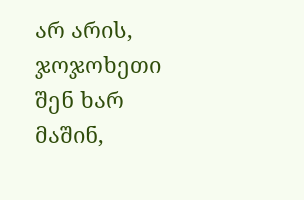არ არის,
ჯოჯოხეთი შენ ხარ მაშინ,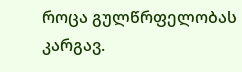როცა გულწრფელობას კარგავ.